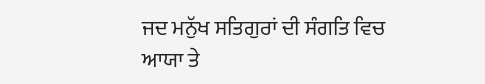ਜਦ ਮਨੁੱਖ ਸਤਿਗੁਰਾਂ ਦੀ ਸੰਗਤਿ ਵਿਚ ਆਯਾ ਤੇ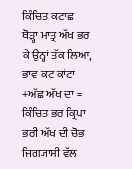ਕਿੰਚਿਤ ਕਟਾਛ ਥੋੜ੍ਹਾ ਮਾਤ੍ਰ ਅੱਖ ਭਰ ਕੇ ਉਨ੍ਹਾਂ ਤੱਕ ਲਿਆ, ਭਾਵ ਕਟ ਕਾਂਟਾ +ਅੱਛ ਅੱਖ ਦਾ = ਕਿੰਚਿਤ ਭਰ ਕ੍ਰਿਪਾ ਭਰੀ ਅੱਖ ਦੀ ਚੋਭ ਜਿਗ੍ਯਾਸੀ ਵੱਲ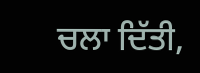ਚਲਾ ਦਿੱਤੀ,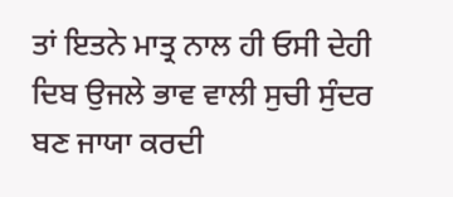ਤਾਂ ਇਤਨੇ ਮਾਤ੍ਰ ਨਾਲ ਹੀ ਓਸੀ ਦੇਹੀ ਦਿਬ ਉਜਲੇ ਭਾਵ ਵਾਲੀ ਸੁਚੀ ਸੁੰਦਰ ਬਣ ਜਾਯਾ ਕਰਦੀ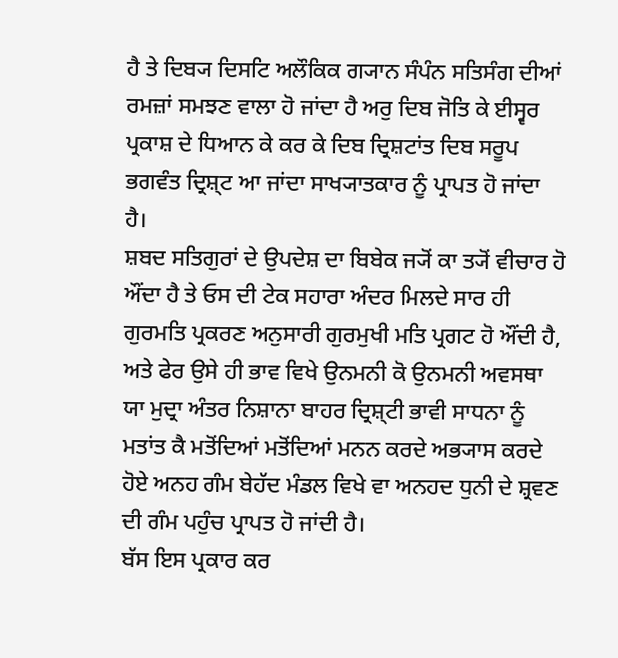ਹੈ ਤੇ ਦਿਬ੍ਯ ਦਿਸਟਿ ਅਲੌਕਿਕ ਗ੍ਯਾਨ ਸੰਪੰਨ ਸਤਿਸੰਗ ਦੀਆਂ ਰਮਜ਼ਾਂ ਸਮਝਣ ਵਾਲਾ ਹੋ ਜਾਂਦਾ ਹੈ ਅਰੁ ਦਿਬ ਜੋਤਿ ਕੇ ਈਸ੍ਵਰ ਪ੍ਰਕਾਸ਼ ਦੇ ਧਿਆਨ ਕੇ ਕਰ ਕੇ ਦਿਬ ਦ੍ਰਿਸ਼ਟਾਂਤ ਦਿਬ ਸਰੂਪ ਭਗਵੰਤ ਦ੍ਰਿਸ਼੍ਟ ਆ ਜਾਂਦਾ ਸਾਖ੍ਯਾਤਕਾਰ ਨੂੰ ਪ੍ਰਾਪਤ ਹੋ ਜਾਂਦਾ ਹੈ।
ਸ਼ਬਦ ਸਤਿਗੁਰਾਂ ਦੇ ਉਪਦੇਸ਼ ਦਾ ਬਿਬੇਕ ਜ੍ਯੋਂ ਕਾ ਤ੍ਯੋਂ ਵੀਚਾਰ ਹੋ ਔਂਦਾ ਹੈ ਤੇ ਓਸ ਦੀ ਟੇਕ ਸਹਾਰਾ ਅੰਦਰ ਮਿਲਦੇ ਸਾਰ ਹੀ ਗੁਰਮਤਿ ਪ੍ਰਕਰਣ ਅਨੁਸਾਰੀ ਗੁਰਮੁਖੀ ਮਤਿ ਪ੍ਰਗਟ ਹੋ ਔਂਦੀ ਹੈ, ਅਤੇ ਫੇਰ ਉਸੇ ਹੀ ਭਾਵ ਵਿਖੇ ਉਨਮਨੀ ਕੋ ਉਨਮਨੀ ਅਵਸਥਾ ਯਾ ਮੁਦ੍ਰਾ ਅੰਤਰ ਨਿਸ਼ਾਨਾ ਬਾਹਰ ਦ੍ਰਿਸ਼੍ਟੀ ਭਾਵੀ ਸਾਧਨਾ ਨੂੰ ਮਤਾਂਤ ਕੈ ਮਤੋਂਦਿਆਂ ਮਤੋਂਦਿਆਂ ਮਨਨ ਕਰਦੇ ਅਭ੍ਯਾਸ ਕਰਦੇ ਹੋਏ ਅਨਹ ਗੰਮ ਬੇਹੱਦ ਮੰਡਲ ਵਿਖੇ ਵਾ ਅਨਹਦ ਧੁਨੀ ਦੇ ਸ਼੍ਰਵਣ ਦੀ ਗੰਮ ਪਹੁੰਚ ਪ੍ਰਾਪਤ ਹੋ ਜਾਂਦੀ ਹੈ।
ਬੱਸ ਇਸ ਪ੍ਰਕਾਰ ਕਰ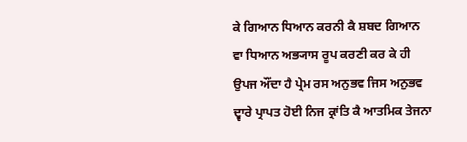ਕੇ ਗਿਆਨ ਧਿਆਨ ਕਰਨੀ ਕੈ ਸ਼ਬਦ ਗਿਆਨ ਵਾ ਧਿਆਨ ਅਭ੍ਯਾਸ ਰੂਪ ਕਰਣੀ ਕਰ ਕੇ ਹੀ ਉਪਜ ਔਂਦਾ ਹੈ ਪ੍ਰੇਮ ਰਸ ਅਨੁਭਵ ਜਿਸ ਅਨੁਭਵ ਦ੍ਵਾਰੇ ਪ੍ਰਾਪਤ ਹੋਈ ਨਿਜ ਕ੍ਰਾਂਤਿ ਕੈ ਆਤਮਿਕ ਤੇਜਨਾ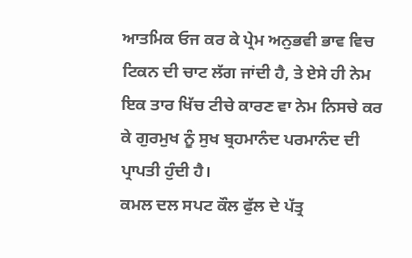ਆਤਮਿਕ ਓਜ ਕਰ ਕੇ ਪ੍ਰੇਮ ਅਨੁਭਵੀ ਭਾਵ ਵਿਚ ਟਿਕਨ ਦੀ ਚਾਟ ਲੱਗ ਜਾਂਦੀ ਹੈ, ਤੇ ਏਸੇ ਹੀ ਨੇਮ ਇਕ ਤਾਰ ਖਿੱਚ ਟੀਚੇ ਕਾਰਣ ਵਾ ਨੇਮ ਨਿਸਚੇ ਕਰ ਕੇ ਗੁਰਮੁਖ ਨੂੰ ਸੁਖ ਬ੍ਰਹਮਾਨੰਦ ਪਰਮਾਨੰਦ ਦੀ ਪ੍ਰਾਪਤੀ ਹੁੰਦੀ ਹੈ।
ਕਮਲ ਦਲ ਸਪਟ ਕੌਲ ਫੁੱਲ ਦੇ ਪੱਤ੍ਰ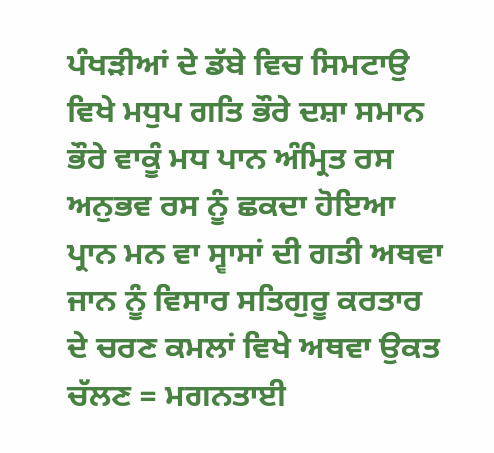ਪੰਖੜੀਆਂ ਦੇ ਡੱਬੇ ਵਿਚ ਸਿਮਟਾਉ ਵਿਖੇ ਮਧੁਪ ਗਤਿ ਭੌਰੇ ਦਸ਼ਾ ਸਮਾਨ ਭੌਰੇ ਵਾਕੂੰ ਮਧ ਪਾਨ ਅੰਮ੍ਰਿਤ ਰਸ ਅਨੁਭਵ ਰਸ ਨੂੰ ਛਕਦਾ ਹੋਇਆ ਪ੍ਰਾਨ ਮਨ ਵਾ ਸ੍ਵਾਸਾਂ ਦੀ ਗਤੀ ਅਥਵਾ ਜਾਨ ਨੂੰ ਵਿਸਾਰ ਸਤਿਗੁਰੂ ਕਰਤਾਰ ਦੇ ਚਰਣ ਕਮਲਾਂ ਵਿਖੇ ਅਥਵਾ ਉਕਤ ਚੱਲਣ = ਮਗਨਤਾਈ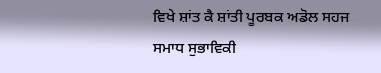ਵਿਖੇ ਸ਼ਾਂਤ ਕੈ ਸ਼ਾਂਤੀ ਪੂਰਬਕ ਅਡੋਲ ਸਹਜ ਸਮਾਧ ਸੁਭਾਵਿਕੀ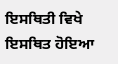ਇਸਥਿਤੀ ਵਿਖੇ ਇਸਥਿਤ ਹੋਇਆ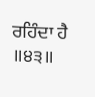ਰਹਿੰਦਾ ਹੈ ॥੪੩॥